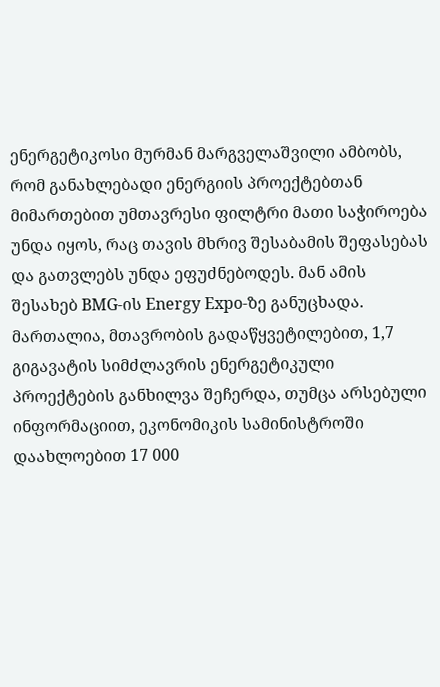ენერგეტიკოსი მურმან მარგველაშვილი ამბობს, რომ განახლებადი ენერგიის პროექტებთან მიმართებით უმთავრესი ფილტრი მათი საჭიროება უნდა იყოს, რაც თავის მხრივ შესაბამის შეფასებას და გათვლებს უნდა ეფუძნებოდეს. მან ამის შესახებ BMG-ის Energy Expo-ზე განუცხადა.
მართალია, მთავრობის გადაწყვეტილებით, 1,7 გიგავატის სიმძლავრის ენერგეტიკული პროექტების განხილვა შეჩერდა, თუმცა არსებული ინფორმაციით, ეკონომიკის სამინისტროში დაახლოებით 17 000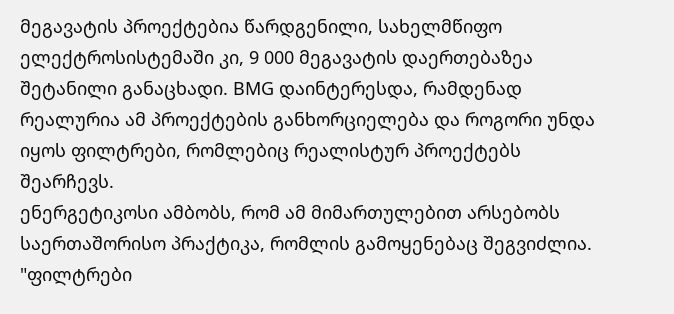მეგავატის პროექტებია წარდგენილი, სახელმწიფო ელექტროსისტემაში კი, 9 000 მეგავატის დაერთებაზეა შეტანილი განაცხადი. BMG დაინტერესდა, რამდენად რეალურია ამ პროექტების განხორციელება და როგორი უნდა იყოს ფილტრები, რომლებიც რეალისტურ პროექტებს შეარჩევს.
ენერგეტიკოსი ამბობს, რომ ამ მიმართულებით არსებობს საერთაშორისო პრაქტიკა, რომლის გამოყენებაც შეგვიძლია.
"ფილტრები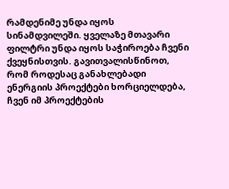რამდენიმე უნდა იყოს სინამდვილეში. ყველაზე მთავარი ფილტრი უნდა იყოს საჭიროება ჩვენი ქვეყნისთვის. გავითვალისწინოთ, რომ როდესაც განახლებადი ენერგიის პროექტები ხორციელდება, ჩვენ იმ პროექტების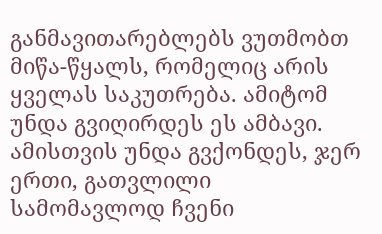განმავითარებლებს ვუთმობთ მიწა-წყალს, რომელიც არის ყველას საკუთრება. ამიტომ უნდა გვიღირდეს ეს ამბავი. ამისთვის უნდა გვქონდეს, ჯერ ერთი, გათვლილი სამომავლოდ ჩვენი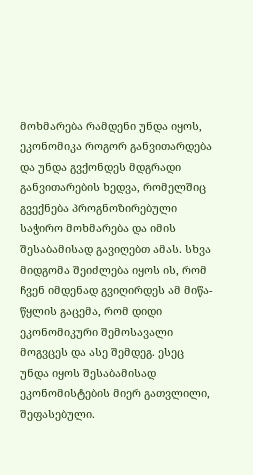მოხმარება რამდენი უნდა იყოს, ეკონომიკა როგორ განვითარდება და უნდა გვქონდეს მდგრადი განვითარების ხედვა, რომელშიც გვექნება პროგნოზირებული საჭირო მოხმარება და იმის შესაბამისად გავიღებთ ამას. სხვა მიდგომა შეიძლება იყოს ის, რომ ჩვენ იმდენად გვიღირდეს ამ მიწა-წყლის გაცემა, რომ დიდი ეკონომიკური შემოსავალი მოგვცეს და ასე შემდეგ. ესეც უნდა იყოს შესაბამისად ეკონომისტების მიერ გათვლილი, შეფასებული.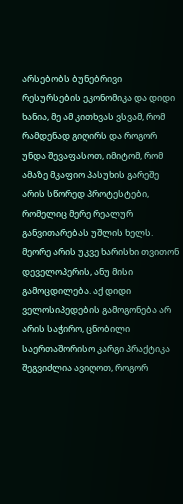არსებობს ბუნებრივი რესურსების ეკონომიკა და დიდი ხანია, მე ამ კითხვას ვსვამ, რომ რამდენად გიღირს და როგორ უნდა შევაფასოთ, იმიტომ, რომ ამაზე მკაფიო პასუხის გარეშე არის სწორედ პროტესტები, რომელიც მერე რეალურ განვითარებას უშლის ხელს. მეორე არის უკვე ხარისხი თვითონ დეველოპერის, ანუ მისი გამოცდილება. აქ დიდი ველოსიპედების გამოგონება არ არის საჭირო, ცნობილი საერთაშორისო კარგი პრაქტიკა შეგვიძლია ავიღოთ, როგორ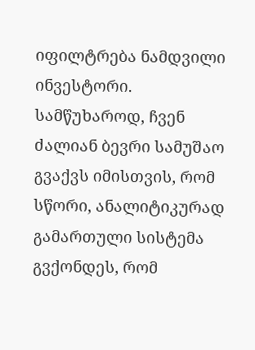იფილტრება ნამდვილი ინვესტორი.
სამწუხაროდ, ჩვენ ძალიან ბევრი სამუშაო გვაქვს იმისთვის, რომ სწორი, ანალიტიკურად გამართული სისტემა გვქონდეს, რომ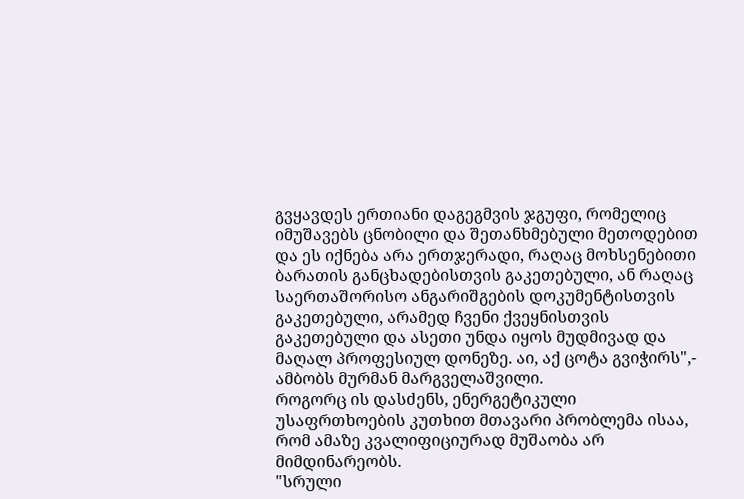გვყავდეს ერთიანი დაგეგმვის ჯგუფი, რომელიც იმუშავებს ცნობილი და შეთანხმებული მეთოდებით და ეს იქნება არა ერთჯერადი, რაღაც მოხსენებითი ბარათის განცხადებისთვის გაკეთებული, ან რაღაც საერთაშორისო ანგარიშგების დოკუმენტისთვის გაკეთებული, არამედ ჩვენი ქვეყნისთვის გაკეთებული და ასეთი უნდა იყოს მუდმივად და მაღალ პროფესიულ დონეზე. აი, აქ ცოტა გვიჭირს",- ამბობს მურმან მარგველაშვილი.
როგორც ის დასძენს, ენერგეტიკული უსაფრთხოების კუთხით მთავარი პრობლემა ისაა, რომ ამაზე კვალიფიციურად მუშაობა არ მიმდინარეობს.
"სრული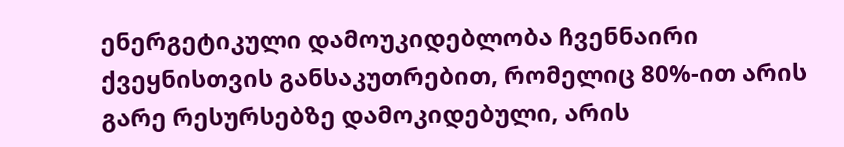ენერგეტიკული დამოუკიდებლობა ჩვენნაირი ქვეყნისთვის განსაკუთრებით, რომელიც 80%-ით არის გარე რესურსებზე დამოკიდებული, არის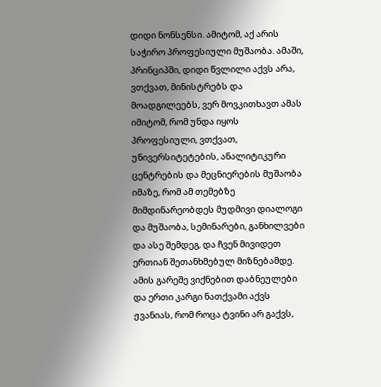დიდი ნონსენსი. ამიტომ, აქ არის საჭირო პროფესიული მუშაობა. ამაში, პრინციპში, დიდი წვლილი აქვს არა, ვთქვათ, მინისტრებს და მოადგილეებს, ვერ მოვკითხავთ ამას იმიტომ, რომ უნდა იყოს პროფესიული, ვთქვათ, უნივერსიტეტების, ანალიტიკური ცენტრების და მეცნიერების მუშაობა იმაზე, რომ ამ თემებზე მიმდინარეობდეს მუდმივი დიალოგი და მუშაობა, სემინარები, განხილვები და ასე შემდეგ, და ჩვენ მივიდეთ ერთიან შეთანხმებულ მიზნებამდე. ამის გარეშე ვიქნებით დაბნეულები და ერთი კარგი ნათქვამი აქვს ჟვანიას, რომ როცა ტვინი არ გაქვს,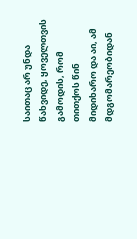საითაც არ უნდა წახვიდე, ყოველთვის გამოდის, რომ თითქოს წინ მიდიხარო და აი, ამ მდგომარეობიდან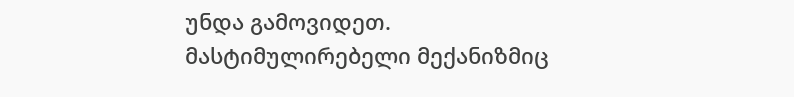უნდა გამოვიდეთ.
მასტიმულირებელი მექანიზმიც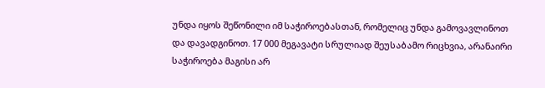უნდა იყოს შეწონილი იმ საჭიროებასთან, რომელიც უნდა გამოვავლინოთ და დავადგინოთ. 17 000 მეგავატი სრულიად შეუსაბამო რიცხვია, არანაირი საჭიროება მაგისი არ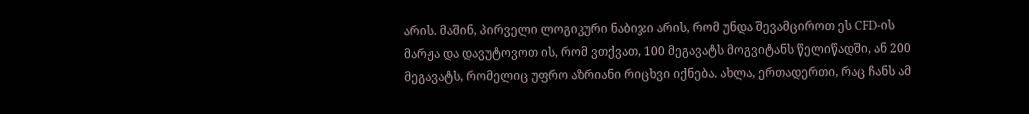არის. მაშინ, პირველი ლოგიკური ნაბიჯი არის, რომ უნდა შევამციროთ ეს CFD-ის მარჟა და დავუტოვოთ ის, რომ ვთქვათ, 100 მეგავატს მოგვიტანს წელიწადში, ან 200 მეგავატს, რომელიც უფრო აზრიანი რიცხვი იქნება. ახლა, ერთადერთი, რაც ჩანს ამ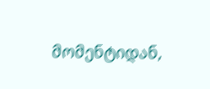მომენტიდან,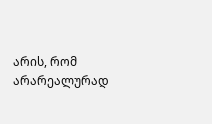არის, რომ არარეალურად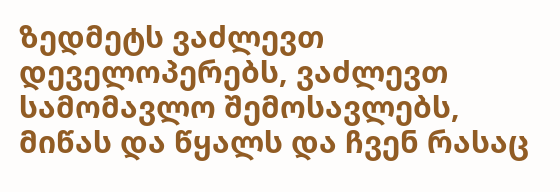ზედმეტს ვაძლევთ დეველოპერებს, ვაძლევთ სამომავლო შემოსავლებს, მიწას და წყალს და ჩვენ რასაც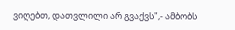ვიღებთ, დათვლილი არ გვაქვს",- ამბობს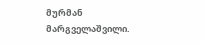მურმან მარგველაშვილი.